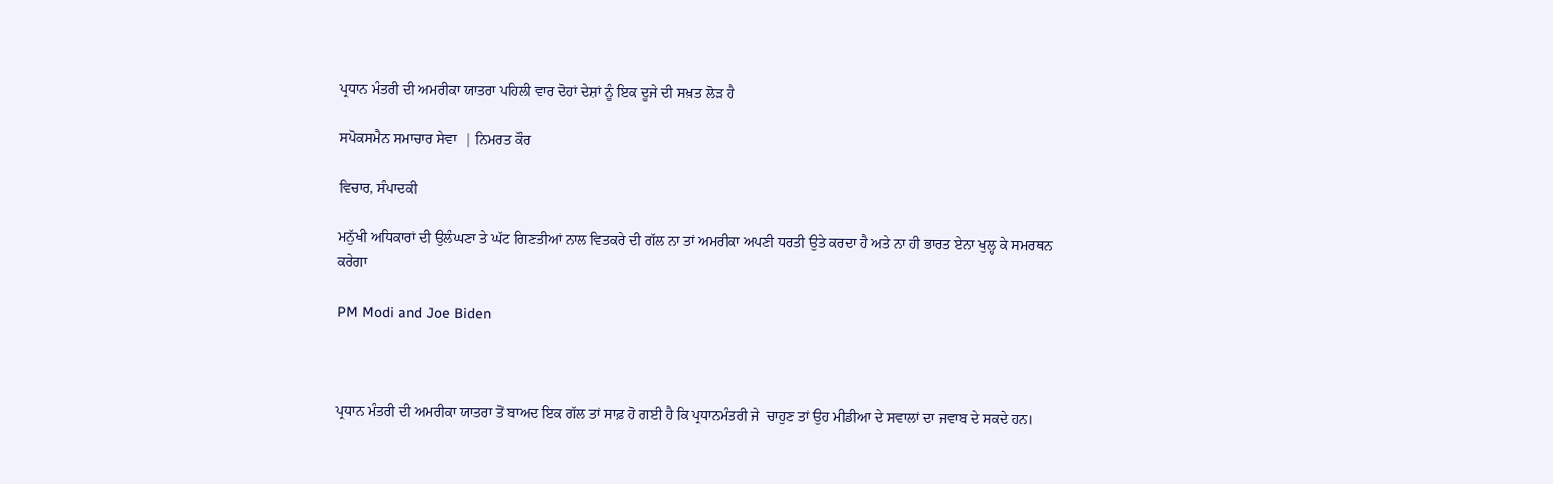ਪ੍ਰਧਾਨ ਮੰਤਰੀ ਦੀ ਅਮਰੀਕਾ ਯਾਤਰਾ ਪਹਿਲੀ ਵਾਰ ਦੋਹਾਂ ਦੇਸ਼ਾਂ ਨੂੰ ਇਕ ਦੂਜੇ ਦੀ ਸਖ਼ਤ ਲੋੜ ਹੈ

ਸਪੋਕਸਮੈਨ ਸਮਾਚਾਰ ਸੇਵਾ  | ਨਿਮਰਤ ਕੌਰ

ਵਿਚਾਰ, ਸੰਪਾਦਕੀ

ਮਨੁੱਖੀ ਅਧਿਕਾਰਾਂ ਦੀ ਉਲੰਘਣਾ ਤੇ ਘੱਟ ਗਿਣਤੀਆਂ ਨਾਲ ਵਿਤਕਰੇ ਦੀ ਗੱਲ ਨਾ ਤਾਂ ਅਮਰੀਕਾ ਅਪਣੀ ਧਰਤੀ ਉਤੇ ਕਰਦਾ ਹੈ ਅਤੇ ਨਾ ਹੀ ਭਾਰਤ ਏਨਾ ਖੁਲ੍ਹ ਕੇ ਸਮਰਥਨ ਕਰੇਗਾ

PM Modi and Joe Biden



ਪ੍ਰਧਾਨ ਮੰਤਰੀ ਦੀ ਅਮਰੀਕਾ ਯਾਤਰਾ ਤੋਂ ਬਾਅਦ ਇਕ ਗੱਲ ਤਾਂ ਸਾਫ਼ ਹੋ ਗਈ ਹੈ ਕਿ ਪ੍ਰਧਾਨਮੰਤਰੀ ਜੇ  ਚਾਹੁਣ ਤਾਂ ਉਹ ਮੀਡੀਆ ਦੇ ਸਵਾਲਾਂ ਦਾ ਜਵਾਬ ਦੇ ਸਕਦੇ ਹਨ।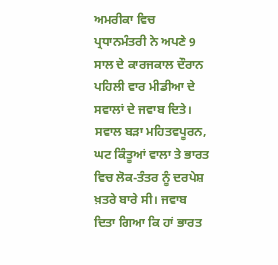ਅਮਰੀਕਾ ਵਿਚ ਪ੍ਰਧਾਨਮੰਤਰੀ ਨੇ ਅਪਣੇ 9 ਸਾਲ ਦੇ ਕਾਰਜਕਾਲ ਦੌਰਾਨ ਪਹਿਲੀ ਵਾਰ ਮੀਡੀਆ ਦੇ ਸਵਾਲਾਂ ਦੇ ਜਵਾਬ ਦਿਤੇ। ਸਵਾਲ ਬੜਾ ਮਹਿਤਵਪੂਰਨ, ਘਟ ਕਿੰਤੂਆਂ ਵਾਲਾ ਤੇ ਭਾਰਤ ਵਿਚ ਲੋਕ-ਤੰਤਰ ਨੂੰ ਦਰਪੇਸ਼ ਖ਼ਤਰੇ ਬਾਰੇ ਸੀ। ਜਵਾਬ ਦਿਤਾ ਗਿਆ ਕਿ ਹਾਂ ਭਾਰਤ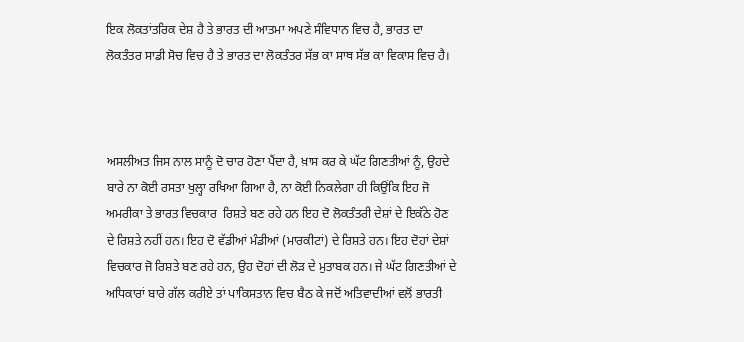ਇਕ ਲੋਕਤਾਂਤਰਿਕ ਦੇਸ਼ ਹੈ ਤੇ ਭਾਰਤ ਦੀ ਆਤਮਾ ਅਪਣੇ ਸੰਵਿਧਾਨ ਵਿਚ ਹੈ, ਭਾਰਤ ਦਾ ਲੋਕਤੰਤਰ ਸਾਡੀ ਸੋਚ ਵਿਚ ਹੈ ਤੇ ਭਾਰਤ ਦਾ ਲੋਕਤੰਤਰ ਸੱਭ ਕਾ ਸਾਥ ਸੱਭ ਕਾ ਵਿਕਾਸ ਵਿਚ ਹੈ।



ਅਸਲੀਅਤ ਜਿਸ ਨਾਲ ਸਾਨੂੰ ਦੋ ਚਾਰ ਹੋਣਾ ਪੈਂਦਾ ਹੈ, ਖ਼ਾਸ ਕਰ ਕੇ ਘੱਟ ਗਿਣਤੀਆਂ ਨੂੰ, ਉਹਦੇ ਬਾਰੇ ਨਾ ਕੋਈ ਰਸਤਾ ਖੁਲ੍ਹਾ ਰਖਿਆ ਗਿਆ ਹੈ, ਨਾ ਕੋਈ ਨਿਕਲੇਗਾ ਹੀ ਕਿਉਂਕਿ ਇਹ ਜੋ ਅਮਰੀਕਾ ਤੇ ਭਾਰਤ ਵਿਚਕਾਰ  ਰਿਸ਼ਤੇ ਬਣ ਰਹੇ ਹਨ ਇਹ ਦੋ ਲੋਕਤੰਤਰੀ ਦੇਸ਼ਾਂ ਦੇ ਇਕੱਠੇ ਹੋਣ ਦੇ ਰਿਸ਼ਤੇ ਨਹੀਂ ਹਨ। ਇਹ ਦੋ ਵੱਡੀਆਂ ਮੰਡੀਆਂ (ਮਾਰਕੀਟਾਂ) ਦੇ ਰਿਸ਼ਤੇ ਹਨ। ਇਹ ਦੋਹਾਂ ਦੇਸ਼ਾਂ ਵਿਚਕਾਰ ਜੋ ਰਿਸ਼ਤੇ ਬਣ ਰਹੇ ਹਨ, ਉਹ ਦੋਹਾਂ ਦੀ ਲੋੜ ਦੇ ਮੁਤਾਬਕ ਹਨ। ਜੇ ਘੱਟ ਗਿਣਤੀਆਂ ਦੇ ਅਧਿਕਾਰਾਂ ਬਾਰੇ ਗੱਲ ਕਰੀਏ ਤਾਂ ਪਾਕਿਸਤਾਨ ਵਿਚ ਬੈਠ ਕੇ ਜਦੋਂ ਅਤਿਵਾਦੀਆਂ ਵਲੋਂ ਭਾਰਤੀ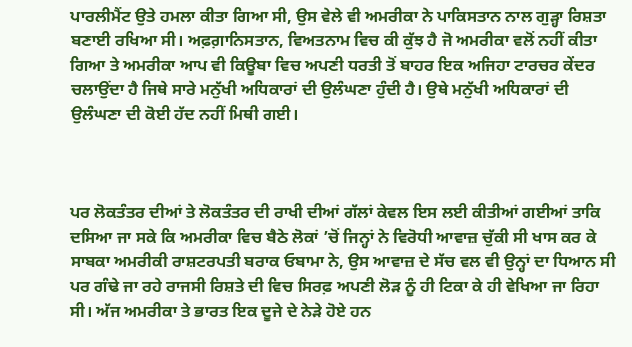ਪਾਰਲੀਮੈਂਟ ਉਤੇ ਹਮਲਾ ਕੀਤਾ ਗਿਆ ਸੀ, ਉਸ ਵੇਲੇ ਵੀ ਅਮਰੀਕਾ ਨੇ ਪਾਕਿਸਤਾਨ ਨਾਲ ਗੁੜ੍ਹਾ ਰਿਸ਼ਤਾ ਬਣਾਈ ਰਖਿਆ ਸੀ। ਅਫ਼ਗ਼ਾਨਿਸਤਾਨ, ਵਿਅਤਨਾਮ ਵਿਚ ਕੀ ਕੁੱਝ ਹੈ ਜੋ ਅਮਰੀਕਾ ਵਲੋਂ ਨਹੀਂ ਕੀਤਾ ਗਿਆ ਤੇ ਅਮਰੀਕਾ ਆਪ ਵੀ ਕਿਊਬਾ ਵਿਚ ਅਪਣੀ ਧਰਤੀ ਤੋਂ ਬਾਹਰ ਇਕ ਅਜਿਹਾ ਟਾਰਚਰ ਕੇਂਦਰ ਚਲਾਉਂਦਾ ਹੈ ਜਿਥੇ ਸਾਰੇ ਮਨੁੱਖੀ ਅਧਿਕਾਰਾਂ ਦੀ ਉਲੰਘਣਾ ਹੁੰਦੀ ਹੈ। ਉਥੇ ਮਨੁੱਖੀ ਅਧਿਕਾਰਾਂ ਦੀ ਉਲੰਘਣਾ ਦੀ ਕੋਈ ਹੱਦ ਨਹੀਂ ਮਿਥੀ ਗਈ।



ਪਰ ਲੋਕਤੰਤਰ ਦੀਆਂ ਤੇ ਲੋਕਤੰਤਰ ਦੀ ਰਾਖੀ ਦੀਆਂ ਗੱਲਾਂ ਕੇਵਲ ਇਸ ਲਈ ਕੀਤੀਆਂ ਗਈਆਂ ਤਾਕਿ ਦਸਿਆ ਜਾ ਸਕੇ ਕਿ ਅਮਰੀਕਾ ਵਿਚ ਬੈਠੇ ਲੋਕਾਂ ’ਚੋਂ ਜਿਨ੍ਹਾਂ ਨੇ ਵਿਰੋਧੀ ਆਵਾਜ਼ ਚੁੱਕੀ ਸੀ ਖਾਸ ਕਰ ਕੇ ਸਾਬਕਾ ਅਮਰੀਕੀ ਰਾਸ਼ਟਰਪਤੀ ਬਰਾਕ ਓਬਾਮਾ ਨੇ, ਉਸ ਆਵਾਜ਼ ਦੇ ਸੱਚ ਵਲ ਵੀ ਉਨ੍ਹਾਂ ਦਾ ਧਿਆਨ ਸੀ ਪਰ ਗੰਢੇ ਜਾ ਰਹੇ ਰਾਜਸੀ ਰਿਸ਼ਤੇ ਦੀ ਵਿਚ ਸਿਰਫ਼ ਅਪਣੀ ਲੋੜ ਨੂੰ ਹੀ ਟਿਕਾ ਕੇ ਹੀ ਵੇਖਿਆ ਜਾ ਰਿਹਾ ਸੀ। ਅੱਜ ਅਮਰੀਕਾ ਤੇ ਭਾਰਤ ਇਕ ਦੂਜੇ ਦੇ ਨੇੜੇ ਹੋਏ ਹਨ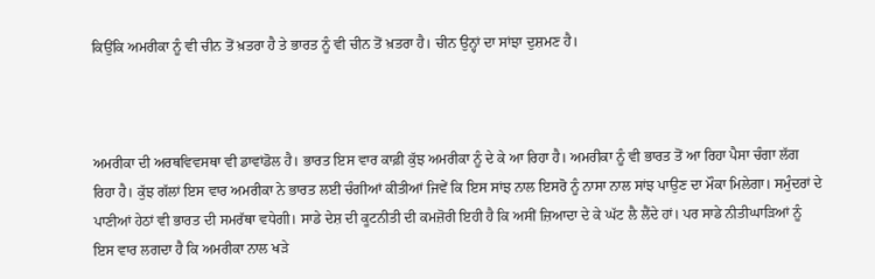ਕਿਉਂਕਿ ਅਮਰੀਕਾ ਨੂੰ ਵੀ ਚੀਨ ਤੋਂ ਖ਼ਤਰਾ ਹੈ ਤੇ ਭਾਰਤ ਨੂੰ ਵੀ ਚੀਨ ਤੋਂ ਖ਼ਤਰਾ ਹੈ। ਚੀਨ ਉਨ੍ਹਾਂ ਦਾ ਸਾਂਝਾ ਦੁਸ਼ਮਣ ਹੈ।



ਅਮਰੀਕਾ ਦੀ ਅਰਥਵਿਵਸਥਾ ਵੀ ਡਾਵਾਂਡੋਲ ਹੈ। ਭਾਰਤ ਇਸ ਵਾਰ ਕਾਫ਼ੀ ਕੁੱਝ ਅਮਰੀਕਾ ਨੂੰ ਦੇ ਕੇ ਆ ਰਿਹਾ ਹੈ। ਅਮਰੀਕਾ ਨੂੰ ਵੀ ਭਾਰਤ ਤੋਂ ਆ ਰਿਹਾ ਪੈਸਾ ਚੰਗਾ ਲੱਗ ਰਿਹਾ ਹੈ। ਕੁੱਝ ਗੱਲਾਂ ਇਸ ਵਾਰ ਅਮਰੀਕਾ ਨੇ ਭਾਰਤ ਲਈ ਚੰਗੀਆਂ ਕੀਤੀਆਂ ਜਿਵੇਂ ਕਿ ਇਸ ਸਾਂਝ ਨਾਲ ਇਸਰੋ ਨੂੰ ਨਾਸਾ ਨਾਲ ਸਾਂਝ ਪਾਉਣ ਦਾ ਮੌਕਾ ਮਿਲੇਗਾ। ਸਮੁੰਦਰਾਂ ਦੇ ਪਾਣੀਆਂ ਹੇਠਾਂ ਵੀ ਭਾਰਤ ਦੀ ਸਮਰੱਥਾ ਵਧੇਗੀ। ਸਾਡੇ ਦੇਸ਼ ਦੀ ਕੂਟਨੀਤੀ ਦੀ ਕਮਜ਼ੋਰੀ ਇਹੀ ਹੈ ਕਿ ਅਸੀਂ ਜ਼ਿਆਦਾ ਦੇ ਕੇ ਘੱਟ ਲੈ ਲੈਂਦੇ ਹਾਂ। ਪਰ ਸਾਡੇ ਨੀਤੀਘਾੜਿਆਂ ਨੂੰ ਇਸ ਵਾਰ ਲਗਦਾ ਹੈ ਕਿ ਅਮਰੀਕਾ ਨਾਲ ਖੜੇ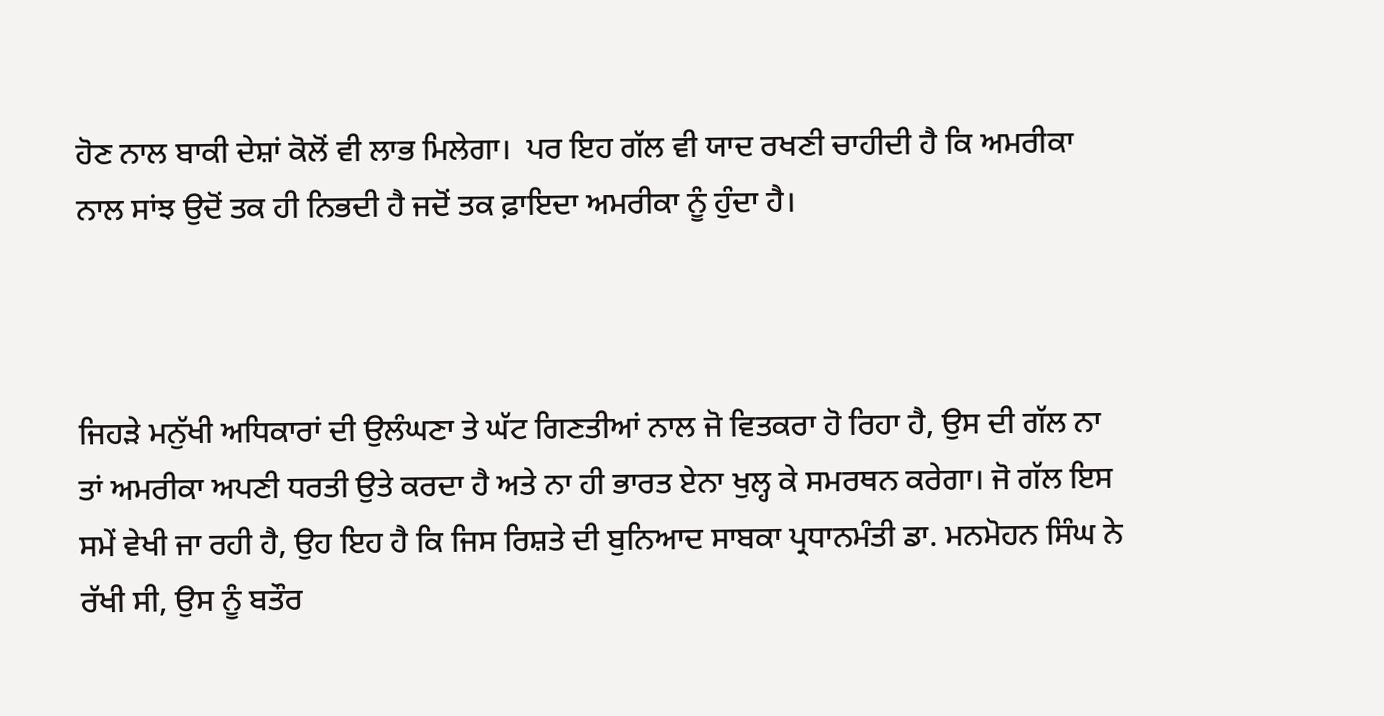ਹੋਣ ਨਾਲ ਬਾਕੀ ਦੇਸ਼ਾਂ ਕੋਲੋਂ ਵੀ ਲਾਭ ਮਿਲੇਗਾ।  ਪਰ ਇਹ ਗੱਲ ਵੀ ਯਾਦ ਰਖਣੀ ਚਾਹੀਦੀ ਹੈ ਕਿ ਅਮਰੀਕਾ ਨਾਲ ਸਾਂਝ ਉਦੋਂ ਤਕ ਹੀ ਨਿਭਦੀ ਹੈ ਜਦੋਂ ਤਕ ਫ਼ਾਇਦਾ ਅਮਰੀਕਾ ਨੂੰ ਹੁੰਦਾ ਹੈ।



ਜਿਹੜੇ ਮਨੁੱਖੀ ਅਧਿਕਾਰਾਂ ਦੀ ਉਲੰਘਣਾ ਤੇ ਘੱਟ ਗਿਣਤੀਆਂ ਨਾਲ ਜੋ ਵਿਤਕਰਾ ਹੋ ਰਿਹਾ ਹੈ, ਉਸ ਦੀ ਗੱਲ ਨਾ ਤਾਂ ਅਮਰੀਕਾ ਅਪਣੀ ਧਰਤੀ ਉਤੇ ਕਰਦਾ ਹੈ ਅਤੇ ਨਾ ਹੀ ਭਾਰਤ ਏਨਾ ਖੁਲ੍ਹ ਕੇ ਸਮਰਥਨ ਕਰੇਗਾ। ਜੋ ਗੱਲ ਇਸ ਸਮੇਂ ਵੇਖੀ ਜਾ ਰਹੀ ਹੈ, ਉਹ ਇਹ ਹੈ ਕਿ ਜਿਸ ਰਿਸ਼ਤੇ ਦੀ ਬੁਨਿਆਦ ਸਾਬਕਾ ਪ੍ਰਧਾਨਮੰਤੀ ਡਾ. ਮਨਮੋਹਨ ਸਿੰਘ ਨੇ ਰੱਖੀ ਸੀ, ਉਸ ਨੂੰ ਬਤੌਰ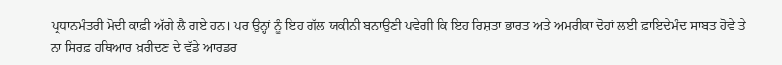ਪ੍ਰਧਾਨਮੰਤਰੀ ਮੋਦੀ ਕਾਫ਼ੀ ਅੱਗੇ ਲੈ ਗਏ ਹਨ। ਪਰ ਉਨ੍ਹਾਂ ਨੂੰ ਇਹ ਗੱਲ ਯਕੀਨੀ ਬਨਾਉਣੀ ਪਵੇਗੀ ਕਿ ਇਹ ਰਿਸ਼ਤਾ ਭਾਰਤ ਅਤੇ ਅਮਰੀਕਾ ਦੋਹਾਂ ਲਈ ਫ਼ਾਇਦੇਮੰਦ ਸਾਬਤ ਹੋਵੇ ਤੇ ਨਾ ਸਿਰਫ਼ ਹਥਿਆਰ ਖ਼ਰੀਦਣ ਦੇ ਵੱਡੇ ਆਰਡਰ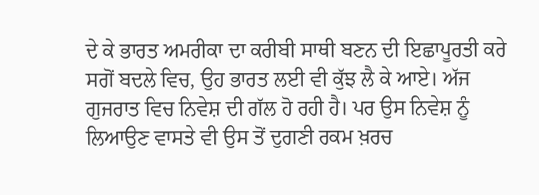ਦੇ ਕੇ ਭਾਰਤ ਅਮਰੀਕਾ ਦਾ ਕਰੀਬੀ ਸਾਥੀ ਬਣਨ ਦੀ ਇਛਾਪੂਰਤੀ ਕਰੇ ਸਗੋਂ ਬਦਲੇ ਵਿਚ, ਉਹ ਭਾਰਤ ਲਈ ਵੀ ਕੁੱਝ ਲੈ ਕੇ ਆਏ। ਅੱਜ ਗੁਜਰਾਤ ਵਿਚ ਨਿਵੇਸ਼ ਦੀ ਗੱਲ ਹੋ ਰਹੀ ਹੈ। ਪਰ ਉਸ ਨਿਵੇਸ਼ ਨੂੰ ਲਿਆਉਣ ਵਾਸਤੇ ਵੀ ਉਸ ਤੋਂ ਦੁਗਣੀ ਰਕਮ ਖ਼ਰਚ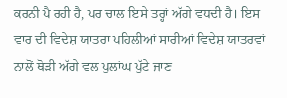ਕਰਨੀ ਪੈ ਰਹੀ ਹੈ, ਪਰ ਚਾਲ ਇਸੇ ਤਰ੍ਹਾਂ ਅੱਗੇ ਵਧਦੀ ਹੈ। ਇਸ ਵਾਰ ਦੀ ਵਿਦੇਸ਼ ਯਾਤਰਾ ਪਹਿਲੀਆਂ ਸਾਰੀਆਂ ਵਿਦੇਸ਼ ਯਾਤਰਵਾਂ ਨਾਲੋਂ ਥੋੜੀ ਅੱਗੇ ਵਲ ਪੁਲਾਂਘ ਪੁੱਟੇ ਜਾਣ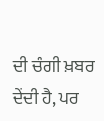ਦੀ ਚੰਗੀ ਖ਼ਬਰ ਦੇਂਦੀ ਹੈ, ਪਰ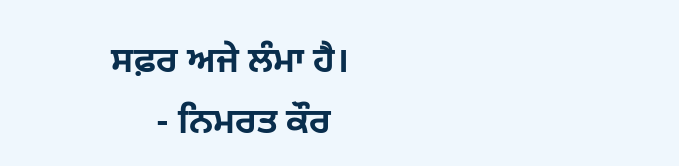ਸਫ਼ਰ ਅਜੇ ਲੰਮਾ ਹੈ।
     - ਨਿਮਰਤ ਕੌਰ